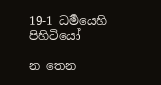19-1 ධර්‍මයෙහි පිහිටියෝ

න තෙන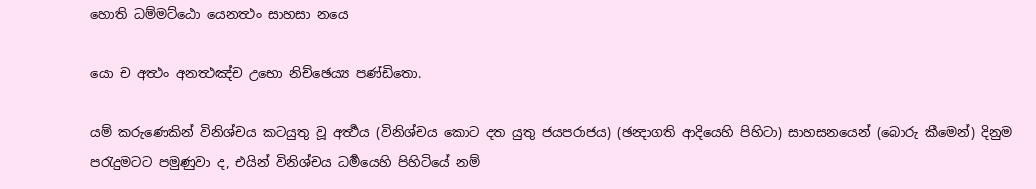හොති ධම්මට්ඨො යෙනත්‍ථං සාහසා නයෙ

යො ච අත්‍ථං අනත්‍ථඤ්ච උභො නිච්ඡෙය්‍ය පණ්ඩිතො.

යම් කරුණෙකින් විනිශ්චය කටයුතු වූ අර්‍ත්‍ථය (විනිශ්චය කොට දත යුතු ජයපරාජය) (ඡන්‍දාගති ආදියෙහි පිහිටා) සාහසනයෙන් (බොරු කීමෙන්) දිනුම පරැදුමටට පමුණුවා ද, එයින් විනිශ්චය ධර්‍මයෙහි පිහිටියේ නම්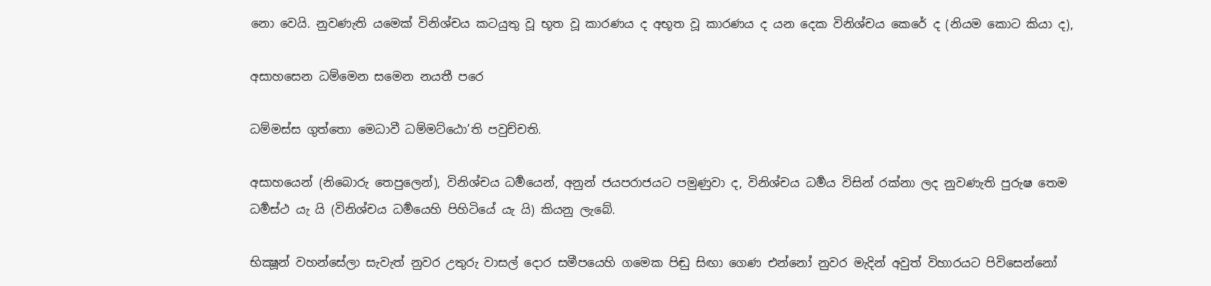නො වෙයි. නුවණැති යමෙක් විනිශ්චය කටයුතු වූ භූත වූ කාරණය ද අභූත වූ කාරණය ද යන දෙක විනිශ්චය කෙරේ ද (නියම කොට කියා ද),

අසාහසෙන ධම්මෙන සමෙන නයතී පරෙ

ධම්මස්ස ගුත්තො මෙධාවී ධම්මට්ඨො’ති පවුච්චති.

අසාහයෙන් (නිබොරු තෙපුලෙන්), විනිශ්චය ධර්‍මයෙන්, අනුන් ජයපරාජයට පමුණුවා ද, විනිශ්චය ධර්‍මය විසින් රක්නා ලද නුවණැති පුරුෂ තෙම ධර්‍මස්ථ යැ යි (විනිශ්චය ධර්‍මයෙහි පිහිටියේ යැ යි) කියනු ලැබේ.

භික්‍ෂූන් වහන්සේලා සැවැත් නුවර උතුරු වාසල් දොර සමීපයෙහි ගමෙක පිඬු සිඟා‍ ගෙණ එන්නෝ නුවර මැදින් අවුත් විහාරයට පිවිසෙන්නෝ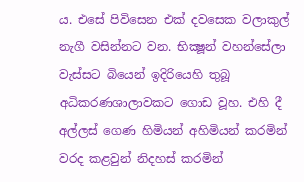ය. එසේ පිවිසෙන එක් දවසෙක වලාකුල් නැගී වසින්නට වන. භික්‍ෂූන් වහන්සේලා වැස්සට බියෙන් ඉදිරියෙහි තුබූ අධිකරණශාලාවකට ගොඩ වූහ. එහි දී අල්ලස් ගෙණ හිමියන් අහිමියන් කරමින් වරද කළවුන් නිදහස් කරමින්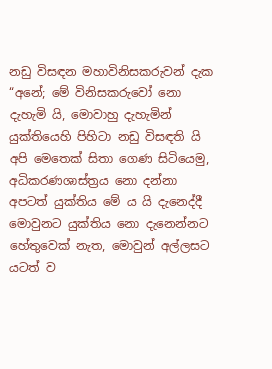නඩු විසඳන මහාවිනිසකරුවන් දැක “අනේ; මේ විනිසකරුවෝ නො දැහැමි යි, මොවාහු දැහැමින් යුක්තියෙහි පිහිටා නඩු විසඳති යි අපි මෙතෙක් සිතා ගෙණ සිටියෙමු, අධිකරණශාස්ත්‍රය නො දන්නා අපටත් යුක්තිය මේ ය යි දැනෙද්දී මොවුනට යුක්තිය නො දැනෙන්නට හේතුවෙක් නැත, මොවුන් අල්ලසට යටත් ව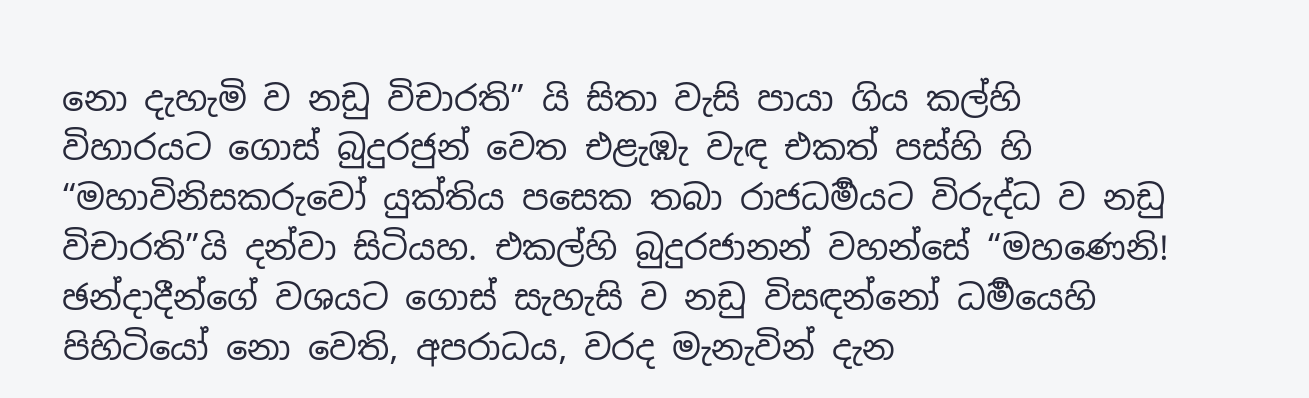නො දැහැමි ව නඩු විචාරති” යි සිතා වැසි පායා ගිය කල්හි විහාරයට ‍ගොස් බුදුරජුන් වෙත එළැඹැ වැඳ එකත් පස්හි හි “මහාවිනිසකරුවෝ යුක්තිය පසෙක තබා රාජධර්‍මයට විරුද්ධ ව නඩු විචාරති”යි දන්වා සිටියහ. එකල්හි බුදුරජානන් වහන්සේ “මහණෙනි! ඡන්දාදීන්ගේ වශයට ගොස් සැහැසි ව නඩු විසඳන්නෝ ධර්‍මයෙහි පිහිටියෝ නො වෙති, අපරාධය, වරද මැනැවින් දැන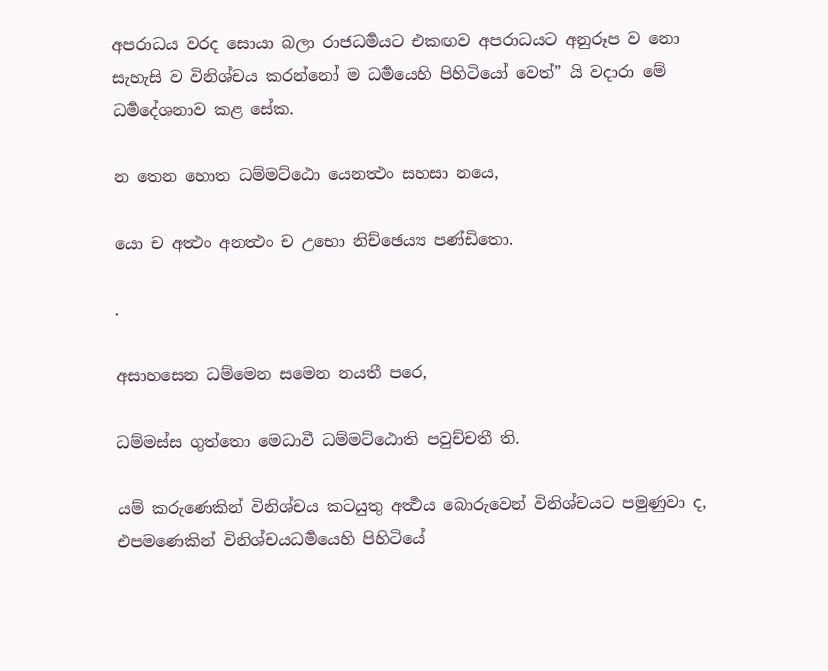අපරාධය වරද සොයා බලා රාජධර්‍මයට එකඟව අපරාධයට අනුරූප ව නො සැහැසි ව විනිශ්චය කරන්නෝ ම ධර්‍මයෙහි පිහිටියෝ වෙත්” යි වදාරා මේ ධර්‍මදේශනාව කළ සේක.

න තෙන හොත ධම්මට්ඨො යෙනත්‍ථං සහසා නයෙ,

යො ච අත්‍ථං අනත්‍ථං ච උභො නිච්ඡෙය්‍ය පණ්ඩිතො.

.

අසාහසෙන ධම්මෙන සමෙන නයතී පරෙ,

ධම්මස්ස ගුත්තො මෙධාවී ධම්මට්ඨොති පවුච්චතී ති.

යම් කරුණෙකින් විනිශ්චය කටයුතු අර්‍ත්‍ථය බොරුවෙන් ‍විනිශ්චයට පමුණුවා ද, එප‍මණෙකින් විනිශ්චයධර්‍මයෙහි පිහිටියේ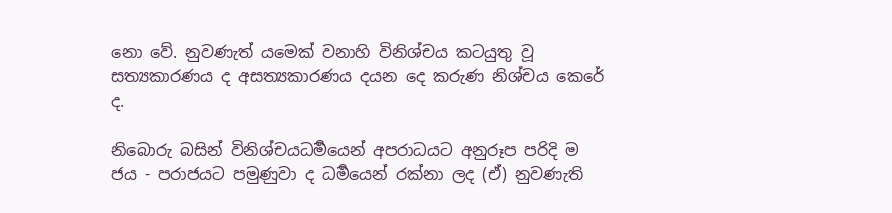නො වේ. නුවණැත් යමෙක් වනාහි විනිශ්චය කටයුතු වූ සත්‍යකාරණය ද අසත්‍යකාරණය දයන දෙ කරුණ නිශ්චය කෙරේ ද.

නිබොරු බසින් විනිශ්චයධර්‍මයෙන් අපරාධයට අනුරූප පරිදි ම ජය - පරාජයට පමුණුවා ද ධර්‍මයෙන් රක්නා ලද (ඒ) නුවණැති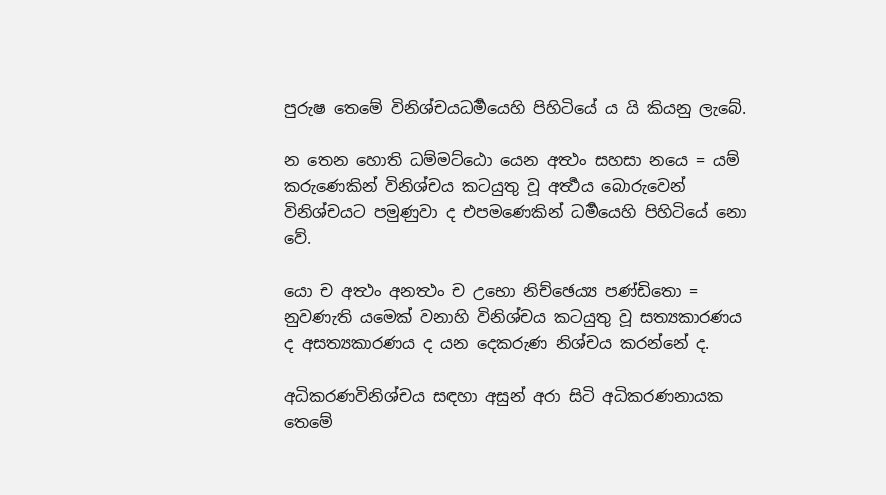පුරුෂ තෙමේ විනිශ්චයධර්‍මයෙහි පිහිටියේ ය යි කියනු ලැබේ.

න තෙන හොති ධම්මට්ඨො යෙන අත්‍ථං සහසා නයෙ = යම් කරුණෙකින් විනිශ්චය කටයුතු වූ අර්‍ත්‍ථය බොරුවෙන් විනිශ්චයට පමුණුවා ද එපමණෙකින් ධර්‍මයෙහි පිහිටියේ නො වේ.

යො ච අත්‍ථං අනත්‍ථං ච උභො නිච්ඡෙය්‍ය පණ්ඩිතො = නුවණැති යමෙක් වනාහි විනිශ්චය කටයුතු වූ සත්‍යකාරණය ද අසත්‍යකාරණය ද යන දෙකරුණ නිශ්චය කරන්නේ ද.

අධිකරණවිනිශ්චය සඳහා අසුන් අරා සිටි අධිකරණනායක තෙමේ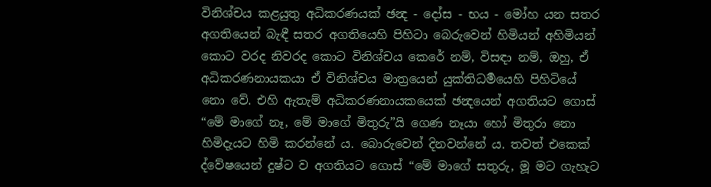විනිශ්චය කළයුතු අධිකරණයක් ඡන්‍ද - දෝස - භය - මෝහ යන සතර අගතියෙන් බැඳී සතර අගතියෙහි පිහිටා බෙරුවෙන් හිමියන් අහිමියන් කොට වරද නිවරද කොට විනිශ්චය කෙරේ නම්, විසඳා නම්, ඔහු, ඒ අධිකරණනායකයා ඒ විනිශ්චය මාත්‍රයෙන් යුක්තිධර්‍මයෙහි පිහිටියේ නො වේ. එහි ඇතැම් අධිකරණනායකයෙක් ඡන්‍දයෙන් අගතියට ගොස් “මේ මාගේ නෑ, මේ මාගේ මිතුරු”යි ගෙණ නෑයා හෝ මිතුරා නො හිමිදැයට හිමි කරන්නේ ය. බොරුවෙන් දිනවන්නේ ය. තවත් එකෙක් ද්වේෂයෙන් දුෂ්ට ව අගතියට ගොස් “මේ මාගේ සතුරු, මූ මට ගැහැට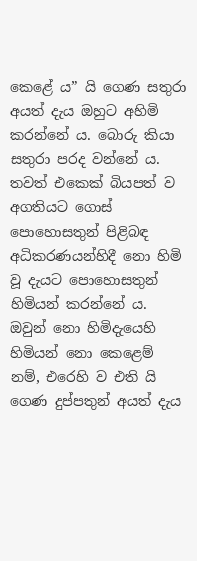කෙළේ ය” යි ගෙණ සතුරා අයත් දැය ඔහුට අහිමි කරන්නේ ය. බොරු කියා සතුරා පරද වන්නේ ය. තවත් එකෙක් බියපත් ව අගතියට ගොස් පොහොසතුන් පිළිබඳ අධිකරණයන්හිදී නො හිමි වූ දැයට පොහොසතුන් හිමියන් ක‍රන්නේ ය. ඔවුන් නො හිමිදැයෙහි හිමියන් නො කෙළෙම් නම්, එරෙහි ව එති යි ගෙණ දුප්පතුන් අයත් දැය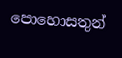පොහොසතුන්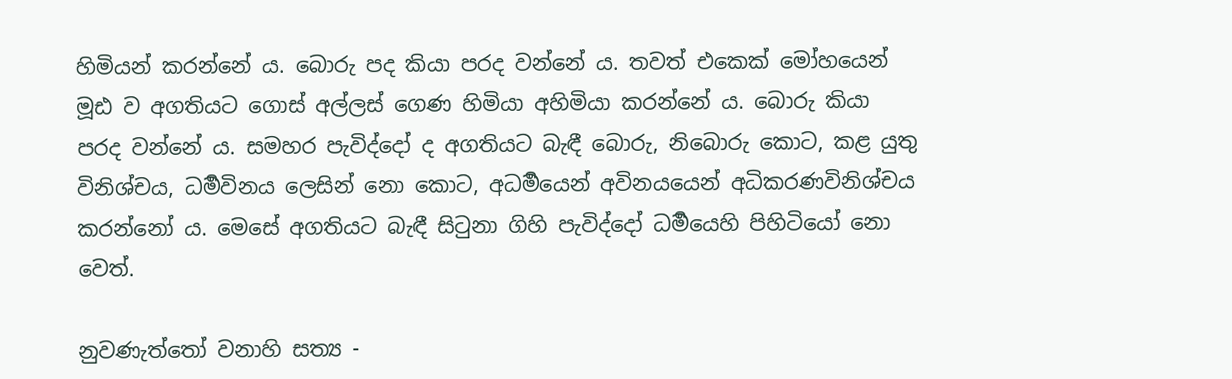හිමියන් කරන්නේ ය. බොරු පද කියා පරද වන්නේ ය. තවත් එකෙක් මෝහයෙන් මූඪ ව අගතියට ගොස් අල්ලස් ගෙණ හිමියා අහිමියා කරන්නේ ය. බොරු කියා පරද වන්නේ ය. සමහර පැවිද්දෝ ද අගතියට බැඳී බොරු, නිබොරු කොට, කළ යුතු විනිශ්චය, ධර්‍මවිනය ලෙසින් නො කොට, අධර්‍මයෙන් අවිනයයෙන් අධිකරණවිනිශ්චය කරන්නෝ ය. මෙසේ අගතියට බැඳී සිටුනා ගිහි පැවිද්දෝ ධර්‍මයෙහි පිහිටියෝ නො වෙත්.

නුවණැත්තෝ වනාහි සත්‍ය -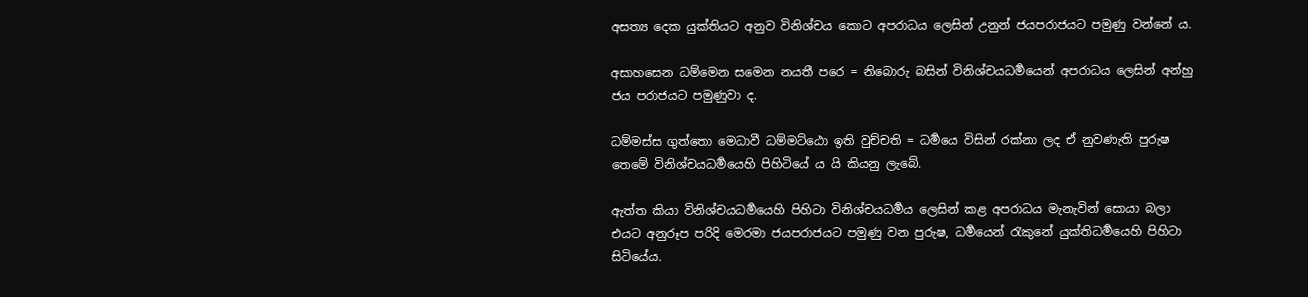අසත්‍ය දෙක යුක්තියට අනුව විනිශ්චය කොට අපරාධය ලෙසින් උනුන් ජයපරාජයට පමුණු වන්නේ ය.

අසාහසෙන ධම්මෙන සමෙන නයතී පරෙ = නිබොරු බසින් විනිශ්චයධර්‍මයෙන් අපරාධය ලෙසින් අන්හු ජය පරාජයට පමුණුවා ද.

ධම්මස්ස ගුත්තො මෙධාවී ධම්මට්ඨො ඉති වුච්චති = ධර්‍මයෙ විසින් රක්නා ලද ඒ නුවණැති පුරුෂ තෙමේ විනිශ්චයධර්‍මයෙහි පිහිටියේ ය යි කියනු ලැබේ.

ඇත්ත කියා විනිශ්චයධර්‍මයෙහි පිහිටා විනිශ්චයධර්‍මය ලෙසින් කළ අපරාධය මැනැවින් සොයා බලා එයට අනුරූප පරිදි මෙරමා ජයපරාජයට පමුණු වන පුරුෂ, ධර්‍මයෙන් රැකුනේ යුක්තිධර්‍මයෙහි පිහිටා සිටියේය.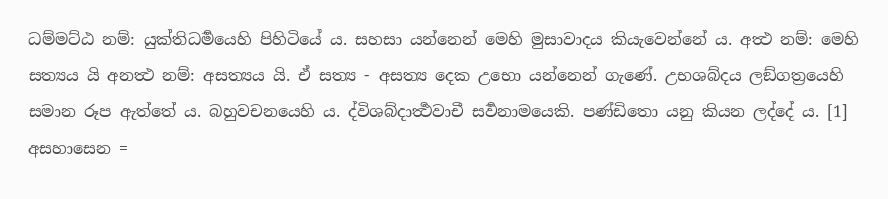ධම්මට්ඨ නම්: යුක්තිධර්‍මයෙහි පිහිටියේ ය. සහසා යන්නෙන් මෙහි මුසාවාදය කියැවෙන්නේ ය. අත්‍ථ නම්: මෙහි සත්‍යය යි අනත්‍ථ නම්: අසත්‍යය යි. ඒ සත්‍ය - අසත්‍ය දෙක උභො යන්නෙන් ගැණේ. උභශබ්දය ලඞ්ගත්‍රයෙහි සමාන රූප ඇත්තේ ය. බහුවචනයෙහි ය. ද්විශබ්දාර්‍ත්‍ථවාචී සර්‍වනාමයෙකි. පණ්ඩිතො යනු කියන ලද්දේ ය. [1] අසහාසෙන =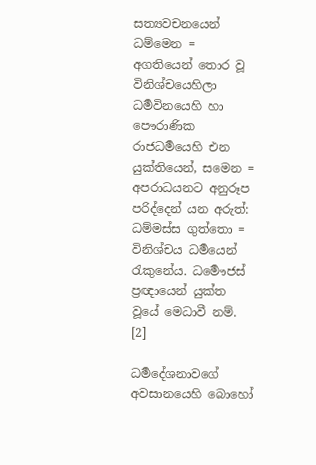සත්‍යවචනයෙන් ධම්මෙන = අගතියෙන් තොර වූ විනිශ්චයෙහිලා ධර්‍මවිනයෙහි හා පෞරාණික රාජධර්‍මයෙහි එන යුක්තියෙන්, සමෙන = අපරාධයනට අනුරූප පරිද්දෙන් යන අරුත්: ධම්මස්ස ගුත්තො = විනිශ්චය ධර්‍මයෙන් රැකුනේය. ධර්‍මෞජස් ප්‍රඥායෙන් යුක්ත වූයේ මෙධාවී නම්. [2]

ධර්‍මදේශනාවගේ අවසානයෙහි බොහෝ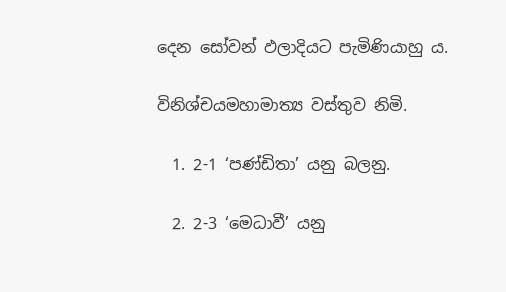දෙන සෝවන් ඵලාදියට පැමිණියාහු ය.

විනිශ්චයමහාමාත්‍ය වස්තුව නිමි.

  1. 2-1 ‘පණ්ඩිතා’ යනු බලනු.

  2. 2-3 ‘මෙධාවී’ යනු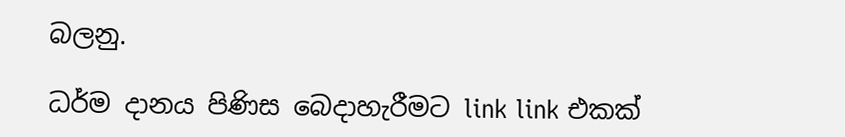බලනු.

ධර්ම දානය පිණිස බෙදාහැරීමට link link එකක්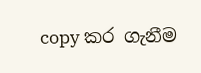copy කර ගැනීම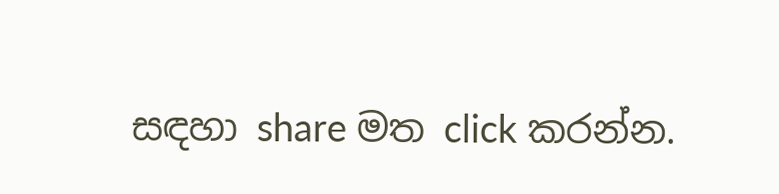සඳහා share මත click කරන්න.